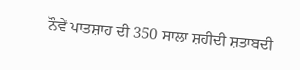ਨੌਵੇਂ ਪਾਤਸ਼ਾਹ ਦੀ 350 ਸਾਲਾ ਸ਼ਹੀਦੀ ਸ਼ਤਾਬਦੀ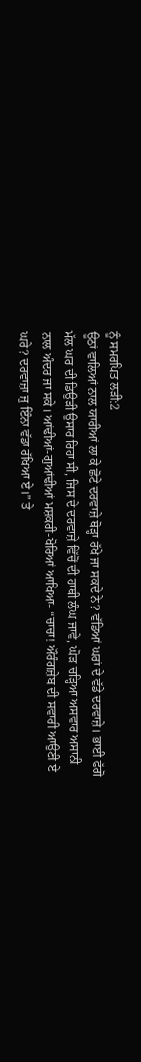ਨੂੰ ਸਮਰਪਿਤ ਲੜੀ:2
ਊਠਾਂ ਵਾਲਿਆਂ ਨਾਲ ਯਾਰੀਆਂ ਲਾ ਕੇ ਛੋਟੇ ਦਰਵਾਜ਼ੇ ਥੋੜ੍ਹਾ ਰੱਖੇ ਜਾ ਸਕਦੇ ਨੇ? ਵੱਡਿਆਂ ਘਰਾਂ ਦੇ ਵੱਡੇ ਦਰਵਾਜ਼ੇ। ਭਾਈ ਫੱਗੋ ਮੱਲ ਘਰ ਦੀ ਡਿਉੜੀ ਉਸਾਰ ਰਿਹਾ ਸੀ, ਜਿਸ ਦੇ ਦਰਵਾਜ਼ੇ ਵਿੱਚੋਂ ਦੀ ਹਾਥੀ ਲੰਘ ਜਾਵੇ, ਘੋੜ ਚੜ੍ਹਿਆ ਅਸਵਾਰ ਅਸਾਨੀ ਨਾਲ ਅੰਦਰ ਜਾ ਸਕੇ। ਆਂਢੀਆਂ-ਗੁਆਂਢੀਆਂ ਮਸ਼ਕਰੀ-ਖੋਰਿਆਂ ਆਖਿਆ- “ਚਾਚਾ! ਔਰੰਗਜ਼ੇਬ ਦੀ ਸਵਾਰੀ ਆਉਣੀ ਏ ਘਰੇ? ਦਰਵਾਜ਼ਾ ਜੁ ਇੰਨਾ ਵੱਡਾ ਰੱਖਿਆ ਏ।” ਤੇ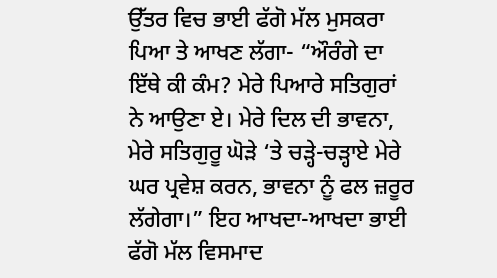ਉੱਤਰ ਵਿਚ ਭਾਈ ਫੱਗੋ ਮੱਲ ਮੁਸਕਰਾ ਪਿਆ ਤੇ ਆਖਣ ਲੱਗਾ- “ਔਰੰਗੇ ਦਾ ਇੱਥੇ ਕੀ ਕੰਮ? ਮੇਰੇ ਪਿਆਰੇ ਸਤਿਗੁਰਾਂ ਨੇ ਆਉਣਾ ਏ। ਮੇਰੇ ਦਿਲ ਦੀ ਭਾਵਨਾ, ਮੇਰੇ ਸਤਿਗੁਰੂ ਘੋੜੇ ‘ਤੇ ਚੜ੍ਹੇ-ਚੜ੍ਹਾਏ ਮੇਰੇ ਘਰ ਪ੍ਰਵੇਸ਼ ਕਰਨ, ਭਾਵਨਾ ਨੂੰ ਫਲ ਜ਼ਰੂਰ ਲੱਗੇਗਾ।” ਇਹ ਆਖਦਾ-ਆਖਦਾ ਭਾਈ ਫੱਗੋ ਮੱਲ ਵਿਸਮਾਦ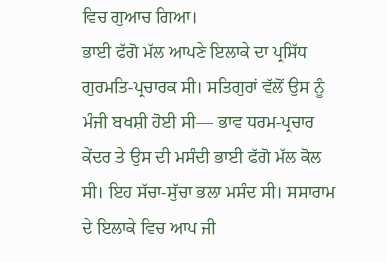ਵਿਚ ਗੁਆਚ ਗਿਆ।
ਭਾਈ ਫੱਗੋ ਮੱਲ ਆਪਣੇ ਇਲਾਕੇ ਦਾ ਪ੍ਰਸਿੱਧ ਗੁਰਮਤਿ-ਪ੍ਰਚਾਰਕ ਸੀ। ਸਤਿਗੁਰਾਂ ਵੱਲੋਂ ਉਸ ਨੂੰ ਮੰਜੀ ਬਖਸ਼ੀ ਹੋਈ ਸੀ— ਭਾਵ ਧਰਮ-ਪ੍ਰਚਾਰ ਕੇਂਦਰ ਤੇ ਉਸ ਦੀ ਮਸੰਦੀ ਭਾਈ ਫੱਗੋ ਮੱਲ ਕੋਲ ਸੀ। ਇਹ ਸੱਚਾ-ਸੁੱਚਾ ਭਲਾ ਮਸੰਦ ਸੀ। ਸਸਾਰਾਮ ਦੇ ਇਲਾਕੇ ਵਿਚ ਆਪ ਜੀ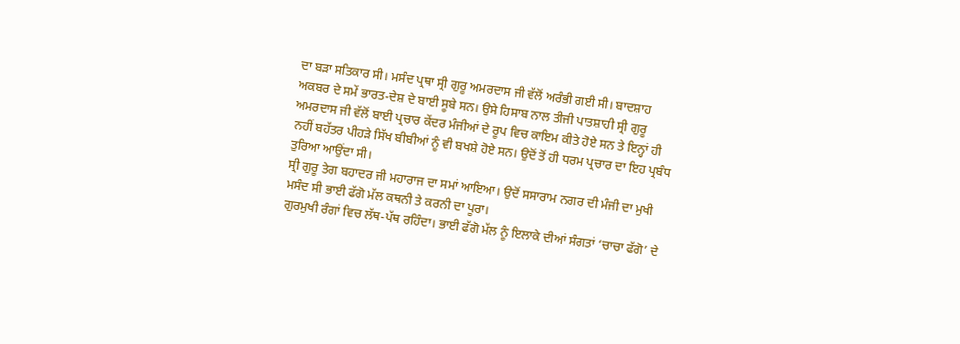ਦਾ ਬੜਾ ਸਤਿਕਾਰ ਸੀ। ਮਸੰਦ ਪ੍ਰਥਾ ਸ੍ਰੀ ਗੁਰੂ ਅਮਰਦਾਸ ਜੀ ਵੱਲੋਂ ਅਰੰਭੀ ਗਈ ਸੀ। ਬਾਦਸ਼ਾਹ ਅਕਬਰ ਦੇ ਸਮੇਂ ਭਾਰਤ-ਦੇਸ਼ ਦੇ ਬਾਈ ਸੂਬੇ ਸਨ। ਉਸੇ ਹਿਸਾਬ ਨਾਲ ਤੀਜੀ ਪਾਤਸ਼ਾਹੀ ਸ੍ਰੀ ਗੁਰੂ ਅਮਰਦਾਸ ਜੀ ਵੱਲੋਂ ਬਾਈ ਪ੍ਰਚਾਰ ਕੇਂਦਰ ਮੰਜੀਆਂ ਦੇ ਰੂਪ ਵਿਚ ਕਾਇਮ ਕੀਤੇ ਹੋਏ ਸਨ ਤੇ ਇਨ੍ਹਾਂ ਹੀ ਨਹੀਂ ਬਹੱਤਰ ਪੀਹੜੇ ਸਿੱਖ ਬੀਬੀਆਂ ਨੂੰ ਵੀ ਬਖਸ਼ੇ ਹੋਏ ਸਨ। ਉਦੋਂ ਤੋਂ ਹੀ ਧਰਮ ਪ੍ਰਚਾਰ ਦਾ ਇਹ ਪ੍ਰਬੰਧ ਤੁਰਿਆ ਆਉਂਦਾ ਸੀ।
ਸ੍ਰੀ ਗੁਰੂ ਤੇਗ ਬਹਾਦਰ ਜੀ ਮਹਾਰਾਜ ਦਾ ਸਮਾਂ ਆਇਆ। ਉਦੋਂ ਸਸਾਰਾਮ ਨਗਰ ਦੀ ਮੰਜੀ ਦਾ ਮੁਖੀ ਮਸੰਦ ਸੀ ਭਾਈ ਫੱਗੋ ਮੱਲ ਕਥਨੀ ਤੇ ਕਰਨੀ ਦਾ ਪੂਰਾ।
ਗੁਰਮੁਖੀ ਰੰਗਾਂ ਵਿਚ ਲੱਥ-ਪੱਥ ਰਹਿੰਦਾ। ਭਾਈ ਫੱਗੋ ਮੱਲ ਨੂੰ ਇਲਾਕੇ ਦੀਆਂ ਸੰਗਤਾਂ ‘ਚਾਚਾ ਫੱਗੋ’ ਦੇ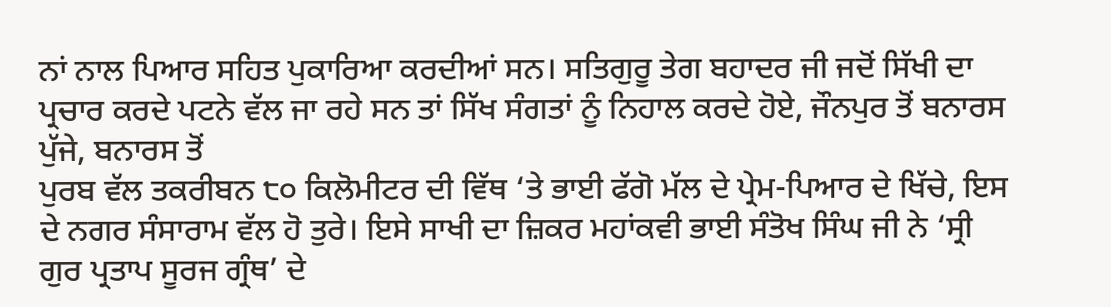ਨਾਂ ਨਾਲ ਪਿਆਰ ਸਹਿਤ ਪੁਕਾਰਿਆ ਕਰਦੀਆਂ ਸਨ। ਸਤਿਗੁਰੂ ਤੇਗ ਬਹਾਦਰ ਜੀ ਜਦੋਂ ਸਿੱਖੀ ਦਾ ਪ੍ਰਚਾਰ ਕਰਦੇ ਪਟਨੇ ਵੱਲ ਜਾ ਰਹੇ ਸਨ ਤਾਂ ਸਿੱਖ ਸੰਗਤਾਂ ਨੂੰ ਨਿਹਾਲ ਕਰਦੇ ਹੋਏ, ਜੌਨਪੁਰ ਤੋਂ ਬਨਾਰਸ ਪੁੱਜੇ, ਬਨਾਰਸ ਤੋਂ
ਪੁਰਬ ਵੱਲ ਤਕਰੀਬਨ ੮੦ ਕਿਲੋਮੀਟਰ ਦੀ ਵਿੱਥ ‘ਤੇ ਭਾਈ ਫੱਗੋ ਮੱਲ ਦੇ ਪ੍ਰੇਮ-ਪਿਆਰ ਦੇ ਖਿੱਚੇ, ਇਸ ਦੇ ਨਗਰ ਸੰਸਾਰਾਮ ਵੱਲ ਹੋ ਤੁਰੇ। ਇਸੇ ਸਾਖੀ ਦਾ ਜ਼ਿਕਰ ਮਹਾਂਕਵੀ ਭਾਈ ਸੰਤੋਖ ਸਿੰਘ ਜੀ ਨੇ ‘ਸ੍ਰੀ ਗੁਰ ਪ੍ਰਤਾਪ ਸੂਰਜ ਗ੍ਰੰਥ’ ਦੇ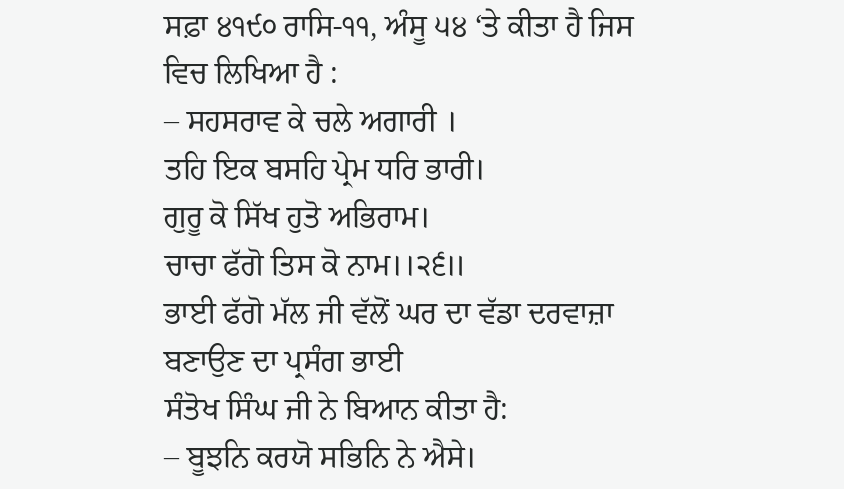ਸਫ਼ਾ ੪੧੯੦ ਰਾਸਿ-੧੧, ਅੰਸੂ ੫੪ ‘ਤੇ ਕੀਤਾ ਹੈ ਜਿਸ ਵਿਚ ਲਿਖਿਆ ਹੈ :
– ਸਹਸਰਾਵ ਕੇ ਚਲੇ ਅਗਾਰੀ ।
ਤਹਿ ਇਕ ਬਸਹਿ ਪ੍ਰੇਮ ਧਰਿ ਭਾਰੀ।
ਗੁਰੂ ਕੋ ਸਿੱਖ ਹੁਤੋ ਅਭਿਰਾਮ।
ਚਾਚਾ ਫੱਗੋ ਤਿਸ ਕੋ ਨਾਮ।।੨੬॥
ਭਾਈ ਫੱਗੋ ਮੱਲ ਜੀ ਵੱਲੋਂ ਘਰ ਦਾ ਵੱਡਾ ਦਰਵਾਜ਼ਾ ਬਣਾਉਣ ਦਾ ਪ੍ਰਸੰਗ ਭਾਈ
ਸੰਤੋਖ ਸਿੰਘ ਜੀ ਨੇ ਬਿਆਨ ਕੀਤਾ ਹੈ:
– ਬੂਝਨਿ ਕਰਯੋ ਸਭਿਨਿ ਨੇ ਐਸੇ।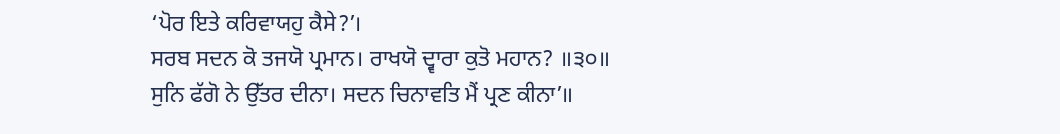‘ਪੋਰ ਇਤੇ ਕਰਿਵਾਯਹੁ ਕੈਸੇ?’।
ਸਰਬ ਸਦਨ ਕੋ ਤਜਯੋ ਪ੍ਰਮਾਨ। ਰਾਖਯੋ ਦ੍ਵਾਰਾ ਕੁਤੋ ਮਹਾਨ? ॥੩੦॥
ਸੁਨਿ ਫੱਗੋ ਨੇ ਉੱਤਰ ਦੀਨਾ। ਸਦਨ ਚਿਨਾਵਤਿ ਮੈਂ ਪ੍ਰਣ ਕੀਨਾ’॥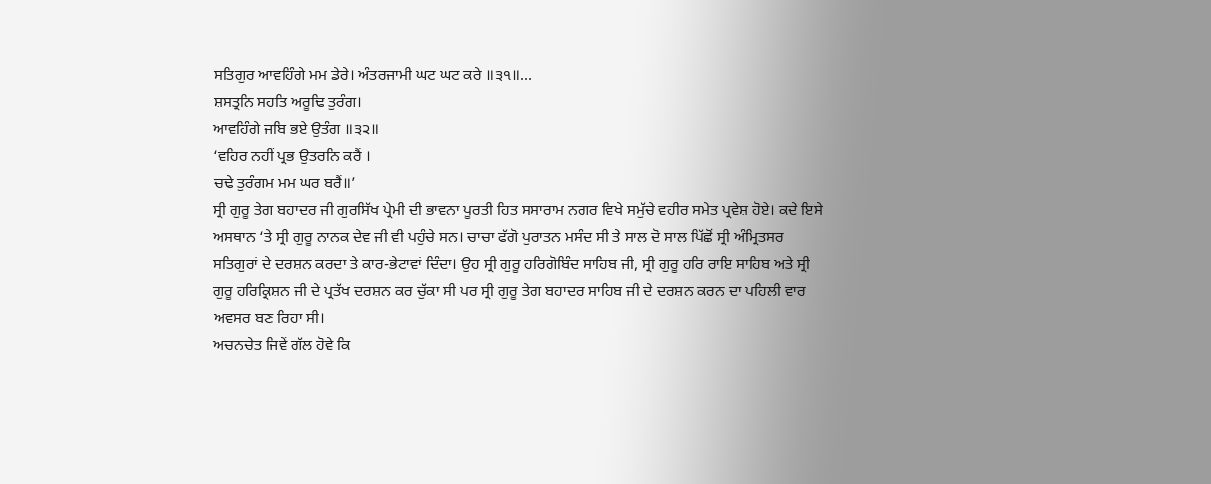ਸਤਿਗੁਰ ਆਵਹਿੰਗੇ ਮਮ ਡੇਰੇ। ਅੰਤਰਜਾਮੀ ਘਟ ਘਟ ਕਰੇ ॥੩੧॥…
ਸ਼ਸਤ੍ਰਨਿ ਸਹਤਿ ਅਰੂਢਿ ਤੁਰੰਗ।
ਆਵਹਿੰਗੇ ਜਬਿ ਭਏ ਉਤੰਗ ॥੩੨॥
‘ਵਹਿਰ ਨਹੀਂ ਪ੍ਰਭ ਉਤਰਨਿ ਕਰੈਂ ।
ਚਢੇ ਤੁਰੰਗਮ ਮਮ ਘਰ ਬਰੈਂ॥’
ਸ੍ਰੀ ਗੁਰੂ ਤੇਗ ਬਹਾਦਰ ਜੀ ਗੁਰਸਿੱਖ ਪ੍ਰੇਮੀ ਦੀ ਭਾਵਨਾ ਪੂਰਤੀ ਹਿਤ ਸਸਾਰਾਮ ਨਗਰ ਵਿਖੇ ਸਮੁੱਚੇ ਵਹੀਰ ਸਮੇਤ ਪ੍ਰਵੇਸ਼ ਹੋਏ। ਕਦੇ ਇਸੇ ਅਸਥਾਨ ‘ਤੇ ਸ੍ਰੀ ਗੁਰੂ ਨਾਨਕ ਦੇਵ ਜੀ ਵੀ ਪਹੁੰਚੇ ਸਨ। ਚਾਚਾ ਫੱਗੋ ਪੁਰਾਤਨ ਮਸੰਦ ਸੀ ਤੇ ਸਾਲ ਦੋ ਸਾਲ ਪਿੱਛੋਂ ਸ੍ਰੀ ਅੰਮ੍ਰਿਤਸਰ ਸਤਿਗੁਰਾਂ ਦੇ ਦਰਸ਼ਨ ਕਰਦਾ ਤੇ ਕਾਰ-ਭੇਟਾਵਾਂ ਦਿੰਦਾ। ਉਹ ਸ੍ਰੀ ਗੁਰੂ ਹਰਿਗੋਬਿੰਦ ਸਾਹਿਬ ਜੀ, ਸ੍ਰੀ ਗੁਰੂ ਹਰਿ ਰਾਇ ਸਾਹਿਬ ਅਤੇ ਸ੍ਰੀ ਗੁਰੂ ਹਰਿਕ੍ਰਿਸ਼ਨ ਜੀ ਦੇ ਪ੍ਰਤੱਖ ਦਰਸ਼ਨ ਕਰ ਚੁੱਕਾ ਸੀ ਪਰ ਸ੍ਰੀ ਗੁਰੂ ਤੇਗ ਬਹਾਦਰ ਸਾਹਿਬ ਜੀ ਦੇ ਦਰਸ਼ਨ ਕਰਨ ਦਾ ਪਹਿਲੀ ਵਾਰ ਅਵਸਰ ਬਣ ਰਿਹਾ ਸੀ।
ਅਚਨਚੇਤ ਜਿਵੇਂ ਗੱਲ ਹੋਵੇ ਕਿ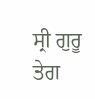ਸ੍ਰੀ ਗੁਰੂ ਤੇਗ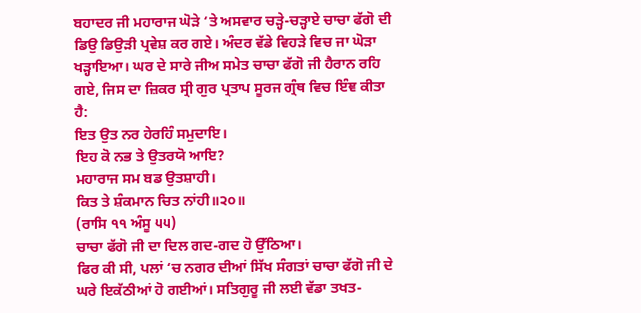ਬਹਾਦਰ ਜੀ ਮਹਾਰਾਜ ਘੋੜੇ ‘ਤੇ ਅਸਵਾਰ ਚੜ੍ਹੇ-ਚੜ੍ਹਾਏ ਚਾਚਾ ਫੱਗੋ ਦੀ ਡਿਉ ਡਿਉੜੀ ਪ੍ਰਵੇਸ਼ ਕਰ ਗਏ। ਅੰਦਰ ਵੱਡੇ ਵਿਹੜੇ ਵਿਚ ਜਾ ਘੋੜਾ ਖੜ੍ਹਾਇਆ। ਘਰ ਦੇ ਸਾਰੇ ਜੀਅ ਸਮੇਤ ਚਾਚਾ ਫੱਗੋ ਜੀ ਹੈਰਾਨ ਰਹਿ ਗਏ, ਜਿਸ ਦਾ ਜ਼ਿਕਰ ਸ੍ਰੀ ਗੁਰ ਪ੍ਰਤਾਪ ਸੂਰਜ ਗ੍ਰੰਥ ਵਿਚ ਇੰਞ ਕੀਤਾ ਹੈ:
ਇਤ ਉਤ ਨਰ ਹੇਰਹਿੰ ਸਮੁਦਾਇ।
ਇਹ ਕੋ ਨਭ ਤੇ ਉਤਰਯੋ ਆਇ?
ਮਹਾਰਾਜ ਸਮ ਬਡ ਉਤਸ਼ਾਹੀ।
ਕਿਤ ਤੇ ਸ਼ੰਕਮਾਨ ਚਿਤ ਨਾਂਹੀ॥੨੦॥
(ਰਾਸਿ ੧੧ ਅੰਸੂ ੫੫)
ਚਾਚਾ ਫੱਗੋ ਜੀ ਦਾ ਦਿਲ ਗਦ-ਗਦ ਹੋ ਉੱਠਿਆ।
ਫਿਰ ਕੀ ਸੀ, ਪਲਾਂ ‘ਚ ਨਗਰ ਦੀਆਂ ਸਿੱਖ ਸੰਗਤਾਂ ਚਾਚਾ ਫੱਗੋ ਜੀ ਦੇ ਘਰੇ ਇਕੱਠੀਆਂ ਹੋ ਗਈਆਂ। ਸਤਿਗੁਰੂ ਜੀ ਲਈ ਵੱਡਾ ਤਖਤ-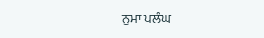ਨੁਮਾ ਪਲੰਘ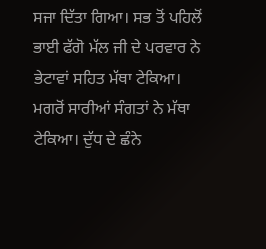ਸਜਾ ਦਿੱਤਾ ਗਿਆ। ਸਭ ਤੋਂ ਪਹਿਲੋਂ ਭਾਈ ਫੱਗੋ ਮੱਲ ਜੀ ਦੇ ਪਰਵਾਰ ਨੇ ਭੇਟਾਵਾਂ ਸਹਿਤ ਮੱਥਾ ਟੇਕਿਆ। ਮਗਰੋਂ ਸਾਰੀਆਂ ਸੰਗਤਾਂ ਨੇ ਮੱਥਾ ਟੇਕਿਆ। ਦੁੱਧ ਦੇ ਛੰਨੇ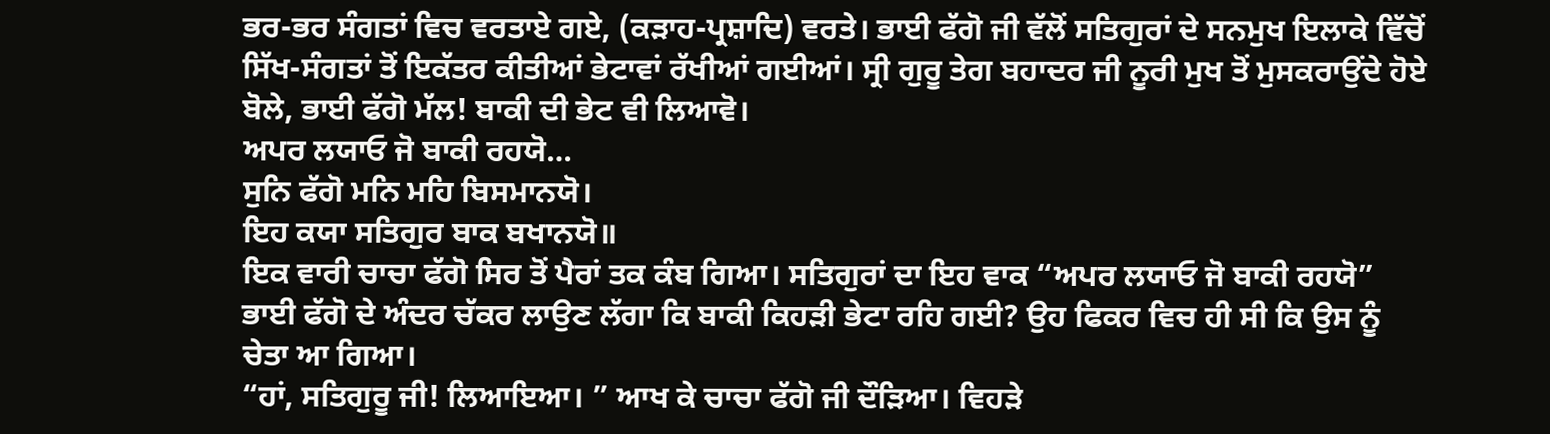ਭਰ-ਭਰ ਸੰਗਤਾਂ ਵਿਚ ਵਰਤਾਏ ਗਏ, (ਕੜਾਹ-ਪ੍ਰਸ਼ਾਦਿ) ਵਰਤੇ। ਭਾਈ ਫੱਗੋ ਜੀ ਵੱਲੋਂ ਸਤਿਗੁਰਾਂ ਦੇ ਸਨਮੁਖ ਇਲਾਕੇ ਵਿੱਚੋਂ ਸਿੱਖ-ਸੰਗਤਾਂ ਤੋਂ ਇਕੱਤਰ ਕੀਤੀਆਂ ਭੇਟਾਵਾਂ ਰੱਖੀਆਂ ਗਈਆਂ। ਸ੍ਰੀ ਗੁਰੂ ਤੇਗ ਬਹਾਦਰ ਜੀ ਨੂਰੀ ਮੁਖ ਤੋਂ ਮੁਸਕਰਾਉਂਦੇ ਹੋਏ ਬੋਲੇ, ਭਾਈ ਫੱਗੋ ਮੱਲ! ਬਾਕੀ ਦੀ ਭੇਟ ਵੀ ਲਿਆਵੋ।
ਅਪਰ ਲਯਾਓ ਜੋ ਬਾਕੀ ਰਹਯੋ…
ਸੁਨਿ ਫੱਗੋ ਮਨਿ ਮਹਿ ਬਿਸਮਾਨਯੋ।
ਇਹ ਕਯਾ ਸਤਿਗੁਰ ਬਾਕ ਬਖਾਨਯੋ॥
ਇਕ ਵਾਰੀ ਚਾਚਾ ਫੱਗੋ ਸਿਰ ਤੋਂ ਪੈਰਾਂ ਤਕ ਕੰਬ ਗਿਆ। ਸਤਿਗੁਰਾਂ ਦਾ ਇਹ ਵਾਕ “ਅਪਰ ਲਯਾਓ ਜੋ ਬਾਕੀ ਰਹਯੋ” ਭਾਈ ਫੱਗੋ ਦੇ ਅੰਦਰ ਚੱਕਰ ਲਾਉਣ ਲੱਗਾ ਕਿ ਬਾਕੀ ਕਿਹੜੀ ਭੇਟਾ ਰਹਿ ਗਈ? ਉਹ ਫਿਕਰ ਵਿਚ ਹੀ ਸੀ ਕਿ ਉਸ ਨੂੰ ਚੇਤਾ ਆ ਗਿਆ।
“ਹਾਂ, ਸਤਿਗੁਰੂ ਜੀ! ਲਿਆਇਆ। ” ਆਖ ਕੇ ਚਾਚਾ ਫੱਗੋ ਜੀ ਦੌੜਿਆ। ਵਿਹੜੇ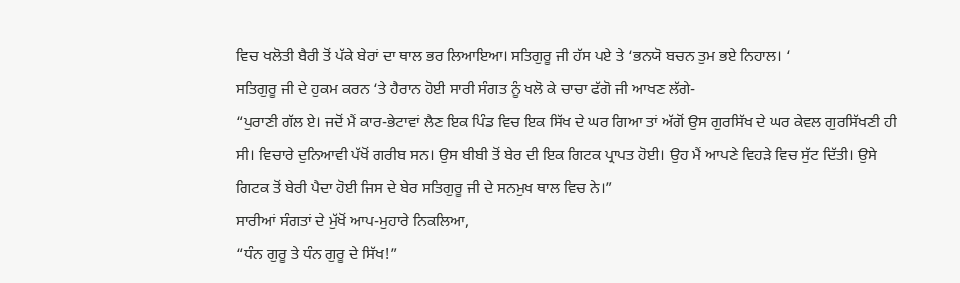ਵਿਚ ਖਲੋਤੀ ਬੈਰੀ ਤੋਂ ਪੱਕੇ ਬੇਰਾਂ ਦਾ ਥਾਲ ਭਰ ਲਿਆਇਆ। ਸਤਿਗੁਰੂ ਜੀ ਹੱਸ ਪਏ ਤੇ ‘ਭਨਯੋ ਬਚਨ ਤੁਮ ਭਏ ਨਿਹਾਲ। ‘
ਸਤਿਗੁਰੂ ਜੀ ਦੇ ਹੁਕਮ ਕਰਨ ‘ਤੇ ਹੈਰਾਨ ਹੋਈ ਸਾਰੀ ਸੰਗਤ ਨੂੰ ਖਲੋ ਕੇ ਚਾਚਾ ਫੱਗੋ ਜੀ ਆਖਣ ਲੱਗੇ-
“ਪੁਰਾਣੀ ਗੱਲ ਏ। ਜਦੋਂ ਮੈਂ ਕਾਰ-ਭੇਟਾਵਾਂ ਲੈਣ ਇਕ ਪਿੰਡ ਵਿਚ ਇਕ ਸਿੱਖ ਦੇ ਘਰ ਗਿਆ ਤਾਂ ਅੱਗੋਂ ਉਸ ਗੁਰਸਿੱਖ ਦੇ ਘਰ ਕੇਵਲ ਗੁਰਸਿੱਖਣੀ ਹੀ ਸੀ। ਵਿਚਾਰੇ ਦੁਨਿਆਵੀ ਪੱਖੋਂ ਗਰੀਬ ਸਨ। ਉਸ ਬੀਬੀ ਤੋਂ ਬੇਰ ਦੀ ਇਕ ਗਿਟਕ ਪ੍ਰਾਪਤ ਹੋਈ। ਉਹ ਮੈਂ ਆਪਣੇ ਵਿਹੜੇ ਵਿਚ ਸੁੱਟ ਦਿੱਤੀ। ਉਸੇ ਗਿਟਕ ਤੋਂ ਬੇਰੀ ਪੈਦਾ ਹੋਈ ਜਿਸ ਦੇ ਬੇਰ ਸਤਿਗੁਰੂ ਜੀ ਦੇ ਸਨਮੁਖ ਥਾਲ ਵਿਚ ਨੇ।”
ਸਾਰੀਆਂ ਸੰਗਤਾਂ ਦੇ ਮੁੱਖੋਂ ਆਪ-ਮੁਹਾਰੇ ਨਿਕਲਿਆ,
“ਧੰਨ ਗੁਰੂ ਤੇ ਧੰਨ ਗੁਰੂ ਦੇ ਸਿੱਖ!”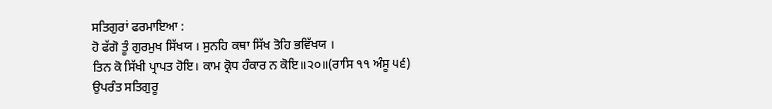ਸਤਿਗੁਰਾਂ ਫਰਮਾਇਆ :
ਹੋ ਫੱਗੋ ਤੂੰ ਗੁਰਮੁਖ ਸਿੱਖਯ । ਸੁਨਹਿ ਕਥਾ ਸਿੱਖ ਤੋਹਿ ਭਵਿੱਖਯ ।
ਤਿਨ ਕੋ ਸਿੱਖੀ ਪ੍ਰਾਪਤ ਹੋਇ। ਕਾਮ ਕ੍ਰੋਧ ਹੰਕਾਰ ਨ ਕੋਇ॥੨੦॥(ਰਾਸਿ ੧੧ ਅੰਸੂ ੫੬)
ਉਪਰੰਤ ਸਤਿਗੁਰੂ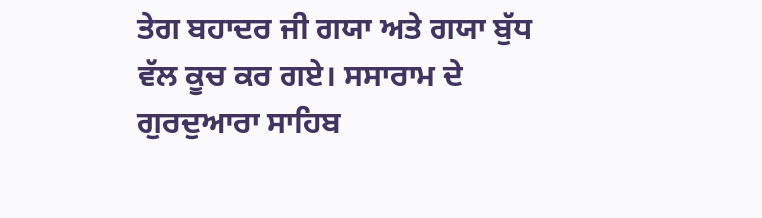ਤੇਗ ਬਹਾਦਰ ਜੀ ਗਯਾ ਅਤੇ ਗਯਾ ਬੁੱਧ ਵੱਲ ਕੂਚ ਕਰ ਗਏ। ਸਸਾਰਾਮ ਦੇ ਗੁਰਦੁਆਰਾ ਸਾਹਿਬ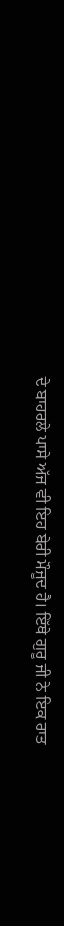ਦੇ ਬਾਹਰਲੇ ਪਾਸੇ ਅੱਜ ਵੀ ਇਹ ਬੇਰੀ ਮੌਜੂਦ ਹੈ। ਇੱਥੇ ਗੁਰੂ ਜੀ ਨੇ ਇਕ ਰਾਤ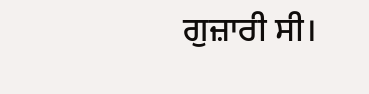ਗੁਜ਼ਾਰੀ ਸੀ।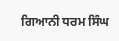ਗਿਆਨੀ ਧਰਮ ਸਿੰਘ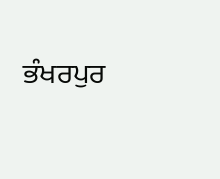ਭੰਖਰਪੁਰ